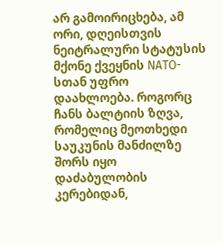არ გამოირიცხება, ამ ორი, დღეისთვის ნეიტრალური სტატუსის მქონე ქვეყნის NATO-სთან უფრო დაახლოება. როგორც ჩანს ბალტიის ზღვა, რომელიც მეოთხედი საუკუნის მანძილზე შორს იყო დაძაბულობის კერებიდან,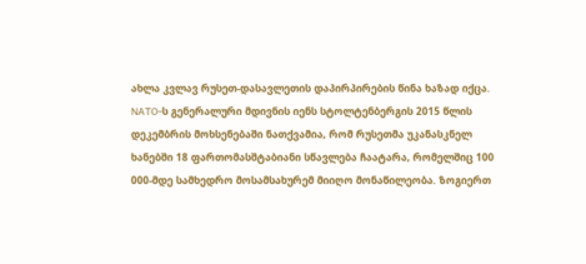ახლა კვლავ რუსეთ-დასავლეთის დაპირპირების წინა ხაზად იქცა.
NATO-ს გენერალური მდივნის იენს სტოლტენბერგის 2015 წლის დეკემბრის მოხსენებაში ნათქვამია, რომ რუსეთმა უკანასკნელ ხანებში 18 ფართომასშტაბიანი სწავლება ჩაატარა, რომელშიც 100 000-მდე სამხედრო მოსამსახურემ მიიღო მონაწილეობა. ზოგიერთ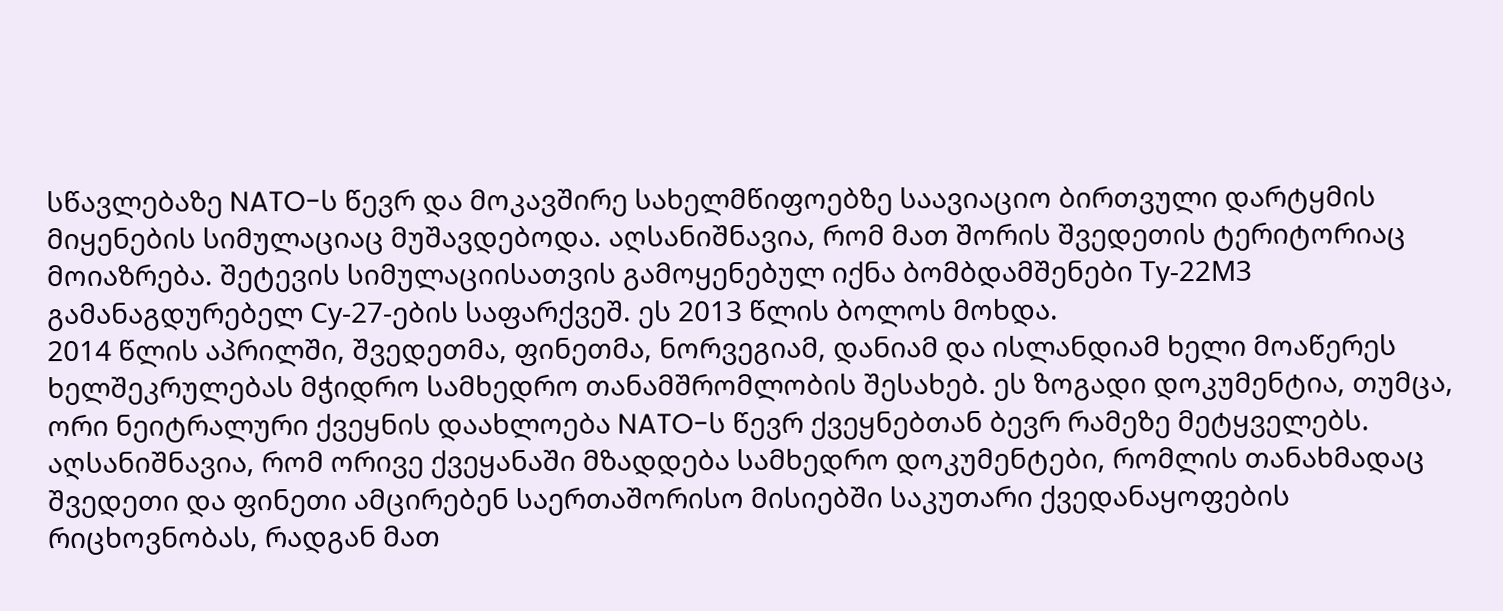სწავლებაზე NATO-ს წევრ და მოკავშირე სახელმწიფოებზე საავიაციო ბირთვული დარტყმის მიყენების სიმულაციაც მუშავდებოდა. აღსანიშნავია, რომ მათ შორის შვედეთის ტერიტორიაც მოიაზრება. შეტევის სიმულაციისათვის გამოყენებულ იქნა ბომბდამშენები Ту-22М3 გამანაგდურებელ Су-27-ების საფარქვეშ. ეს 2013 წლის ბოლოს მოხდა.
2014 წლის აპრილში, შვედეთმა, ფინეთმა, ნორვეგიამ, დანიამ და ისლანდიამ ხელი მოაწერეს ხელშეკრულებას მჭიდრო სამხედრო თანამშრომლობის შესახებ. ეს ზოგადი დოკუმენტია, თუმცა, ორი ნეიტრალური ქვეყნის დაახლოება NATO-ს წევრ ქვეყნებთან ბევრ რამეზე მეტყველებს.
აღსანიშნავია, რომ ორივე ქვეყანაში მზადდება სამხედრო დოკუმენტები, რომლის თანახმადაც შვედეთი და ფინეთი ამცირებენ საერთაშორისო მისიებში საკუთარი ქვედანაყოფების რიცხოვნობას, რადგან მათ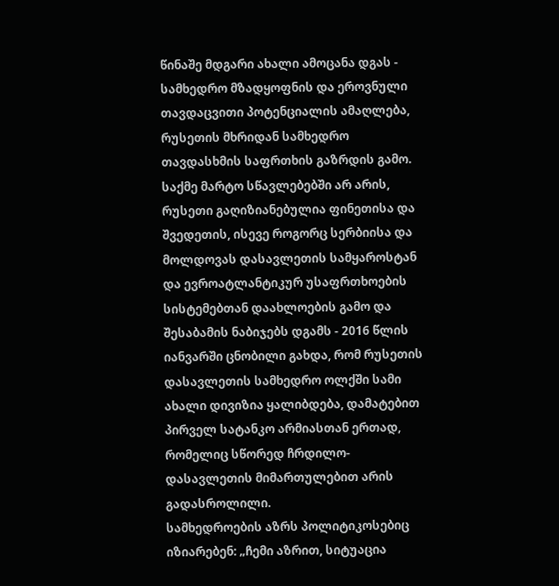წინაშე მდგარი ახალი ამოცანა დგას - სამხედრო მზადყოფნის და ეროვნული თავდაცვითი პოტენციალის ამაღლება, რუსეთის მხრიდან სამხედრო თავდასხმის საფრთხის გაზრდის გამო.
საქმე მარტო სწავლებებში არ არის, რუსეთი გაღიზიანებულია ფინეთისა და შვედეთის, ისევე როგორც სერბიისა და მოლდოვას დასავლეთის სამყაროსტან და ევროატლანტიკურ უსაფრთხოების სისტემებთან დაახლოების გამო და შესაბამის ნაბიჯებს დგამს - 2016 წლის იანვარში ცნობილი გახდა, რომ რუსეთის დასავლეთის სამხედრო ოლქში სამი ახალი დივიზია ყალიბდება, დამატებით პირველ სატანკო არმიასთან ერთად, რომელიც სწორედ ჩრდილო-დასავლეთის მიმართულებით არის გადასროლილი.
სამხედროების აზრს პოლიტიკოსებიც იზიარებენ: „ჩემი აზრით, სიტუაცია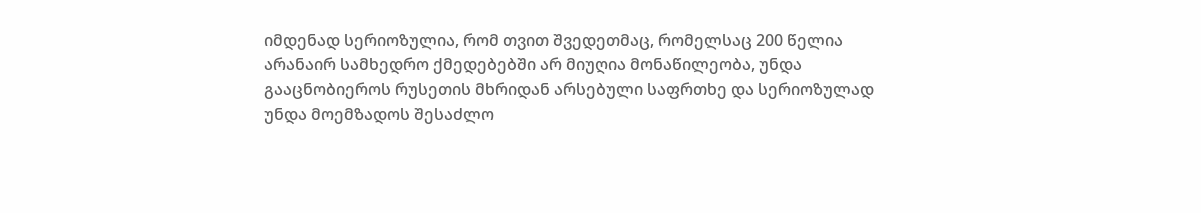იმდენად სერიოზულია, რომ თვით შვედეთმაც, რომელსაც 200 წელია არანაირ სამხედრო ქმედებებში არ მიუღია მონაწილეობა, უნდა გააცნობიეროს რუსეთის მხრიდან არსებული საფრთხე და სერიოზულად უნდა მოემზადოს შესაძლო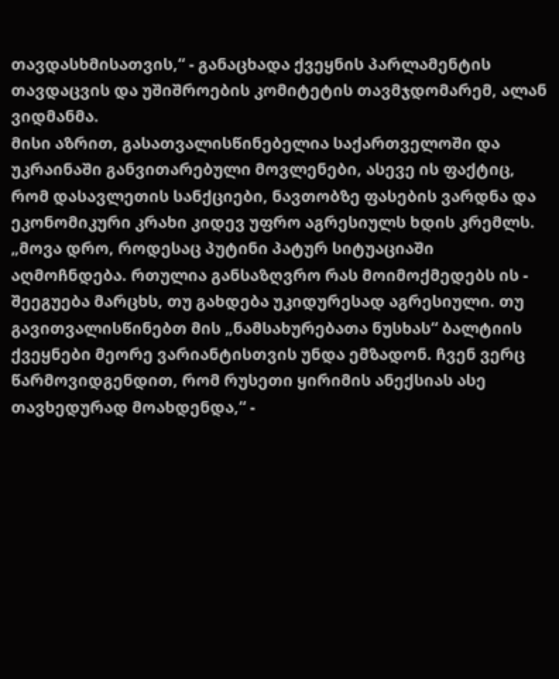თავდასხმისათვის,“ - განაცხადა ქვეყნის პარლამენტის თავდაცვის და უშიშროების კომიტეტის თავმჯდომარემ, ალან ვიდმანმა.
მისი აზრით, გასათვალისწინებელია საქართველოში და უკრაინაში განვითარებული მოვლენები, ასევე ის ფაქტიც, რომ დასავლეთის სანქციები, ნავთობზე ფასების ვარდნა და ეკონომიკური კრახი კიდევ უფრო აგრესიულს ხდის კრემლს.
„მოვა დრო, როდესაც პუტინი პატურ სიტუაციაში აღმოჩნდება. რთულია განსაზღვრო რას მოიმოქმედებს ის - შეეგუება მარცხს, თუ გახდება უკიდურესად აგრესიული. თუ გავითვალისწინებთ მის „ნამსახურებათა ნუსხას“ ბალტიის ქვეყნები მეორე ვარიანტისთვის უნდა ემზადონ. ჩვენ ვერც წარმოვიდგენდით, რომ რუსეთი ყირიმის ანექსიას ასე თავხედურად მოახდენდა,“ -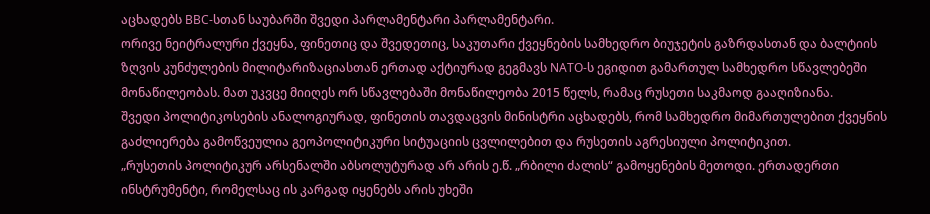აცხადებს BBC-სთან საუბარში შვედი პარლამენტარი პარლამენტარი.
ორივე ნეიტრალური ქვეყნა, ფინეთიც და შვედეთიც, საკუთარი ქვეყნების სამხედრო ბიუჯეტის გაზრდასთან და ბალტიის ზღვის კუნძულების მილიტარიზაციასთან ერთად აქტიურად გეგმავს NATO-ს ეგიდით გამართულ სამხედრო სწავლებეში მონაწილეობას. მათ უკვცე მიიღეს ორ სწავლებაში მონაწილეობა 2015 წელს, რამაც რუსეთი საკმაოდ გააღიზიანა.
შვედი პოლიტიკოსების ანალოგიურად, ფინეთის თავდაცვის მინისტრი აცხადებს, რომ სამხედრო მიმართულებით ქვეყნის გაძლიერება გამოწვეულია გეოპოლიტიკური სიტუაციის ცვლილებით და რუსეთის აგრესიული პოლიტიკით.
„რუსეთის პოლიტიკურ არსენალში აბსოლუტურად არ არის ე.წ. „რბილი ძალის“ გამოყენების მეთოდი. ერთადერთი ინსტრუმენტი, რომელსაც ის კარგად იყენებს არის უხეში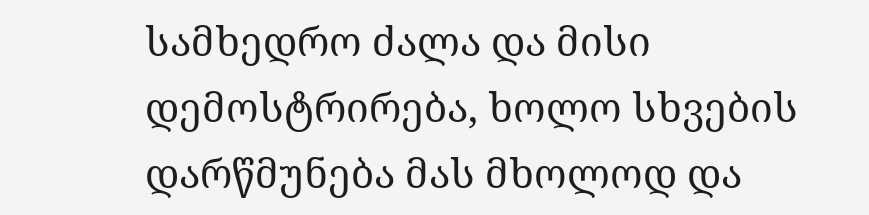სამხედრო ძალა და მისი დემოსტრირება, ხოლო სხვების დარწმუნება მას მხოლოდ და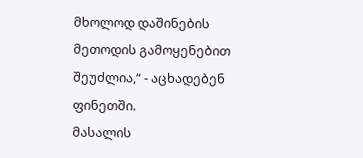მხოლოდ დაშინების მეთოდის გამოყენებით შეუძლია,“ - აცხადებენ ფინეთში.
მასალის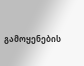გამოყენების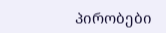პირობები